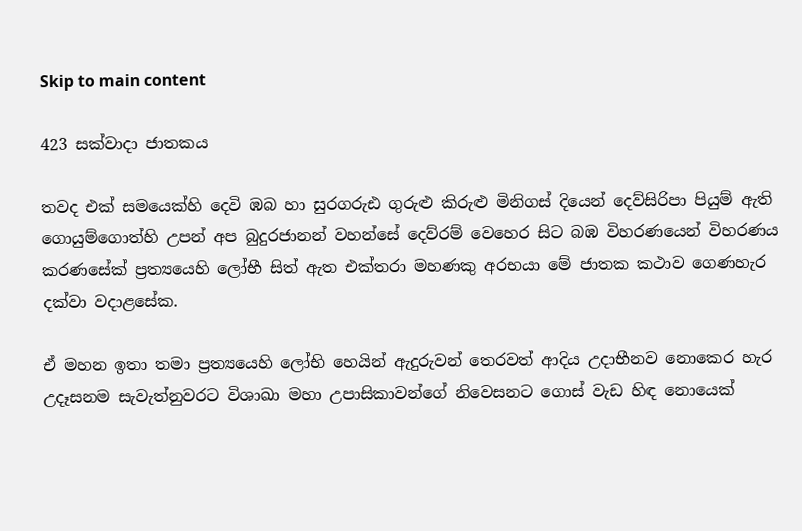Skip to main content

423 සක්වාදා ජාතකය

තවද එක් සමයෙක්හි දෙවි ඹබ හා සුරගරුඪ ගුරුළු කිරුළු මිනිගස් දියෙන් දෙව්සිරිපා පියුම් ඇති ගොයුම්ගොත්හි උපන් අප බුදුරජානන් වහන්සේ දෙව්රම් වෙහෙර සිට බඹ විහරණයෙන් විහරණය කරණසේක් ප්‍රත්‍යයෙහි ලෝභී සිත් ඇත එක්තරා මහණකු අරභයා මේ ජාතක කථාව ගෙණහැර දක්වා වදාළසේක.

ඒ මහන ඉතා තමා ප්‍රත්‍යයෙහි ලෝභි හෙයින් ඇදුරුවන් තෙරවත් ආදිය උදාභීනව නොකෙර හැර උදෑසනම සැවැත්නුවරට විශාඛා මහා උපාසිකාවන්ගේ නිවෙසනට ගොස් වැඩ හිඳ නොයෙක්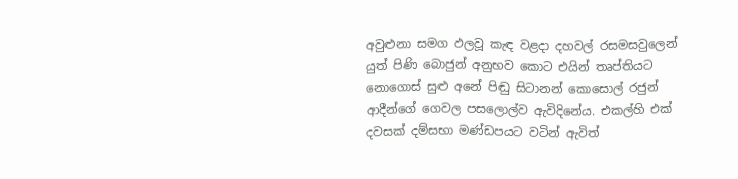අවුළුනා සමග ඵලවූ කැඳ වළදා දහවල් රසමසවුලෙන් යුත් පිණි බොජුන් අනුභව කොට එයින් තෘප්තියට නොගොස් සුළු අනේ පිඬු සිටානන් කොසොල් රජුන් ආදීන්ගේ ගෙවල පසලොල්ව ඇවිදිනේය. එකල්හි එක් දවසක් දම්සභා මණ්ඩපයට වටින් ඇවිත්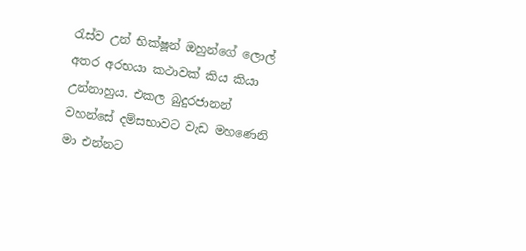රැස්ව උන් භික්ෂූන් ඔහුන්ගේ ලොල් අතර අරභයා කථාවක් කිය කියා උන්නාහුය. එකල බුදුරජානන් වහන්සේ දම්සභාවට වැඩ මහණෙනි මා එන්නට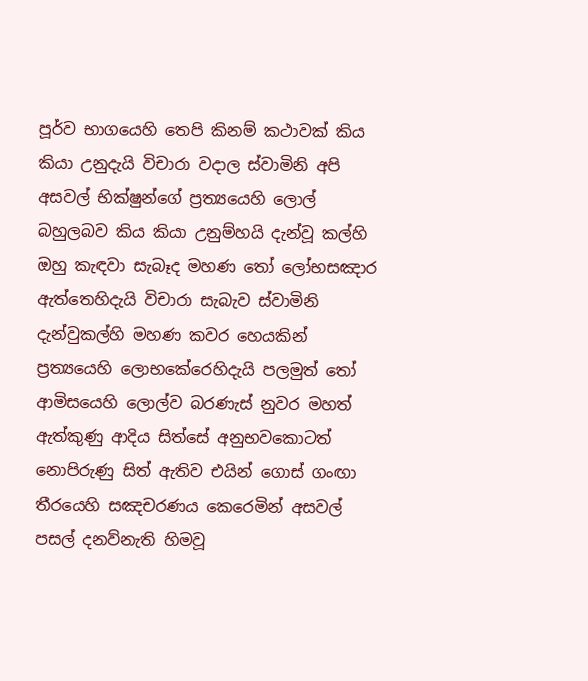පූර්ව භාගයෙහි තෙපි කිනම් කථාවක් කිය කියා උනුදැයි විචාරා වදාල ස්වාමිනි අපි අසවල් භික්ෂුන්ගේ ප්‍රත්‍යයෙහි ලොල් බහුලබව කිය කියා උනුම්හයි දැන්වූ කල්හි ඔහු කැඳවා සැබෑද මහණ තෝ ලෝභසඤාර ඇත්තෙහිදැයි විචාරා සැබැව ස්වාමිනි දැන්වුකල්හි මහණ කවර හෙයකින් ප්‍රත්‍යයෙහි ලොභකේරෙහිදැයි පලමුත් තෝ ආමිසයෙහි ලොල්ව බරණැස් නුවර මහත් ඇත්කුණු ආදිය සිත්සේ අනුභවකොටත් නොපිරුණු සිත් ඇතිව එයින් ගොස් ගංඟා තීරයෙහි සඤචරණය කෙරෙමින් අසවල් පසල් දනව්නැති හිමවූ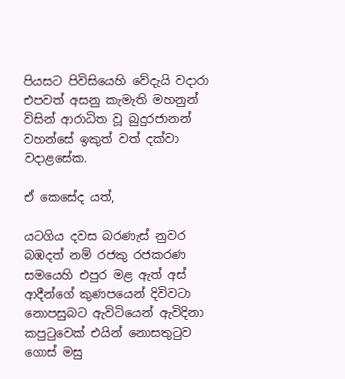පියසට පිවිසියෙහි වේදැයි වදාරා එපවත් අසනු කැමැති මහනුන් විසින් ආරාධිත වූ බුදුරජානන් වහන්සේ ඉකුත් වත් දක්වා වදාළසේක.

ඒ කෙසේද යත්,

යටගිය දවස බරණැස් නුවර බඹදත් නම් රජකු රජකරණ සමයෙහි එපුර මළ ඇත් අස් ආදීන්ගේ කුණපයෙන් දිවිවටා නොපසුබට ඇවිටියෙන් ඇවිදිනා කපුටුවෙක් එයින් නොසතුටුව ගොස් මසු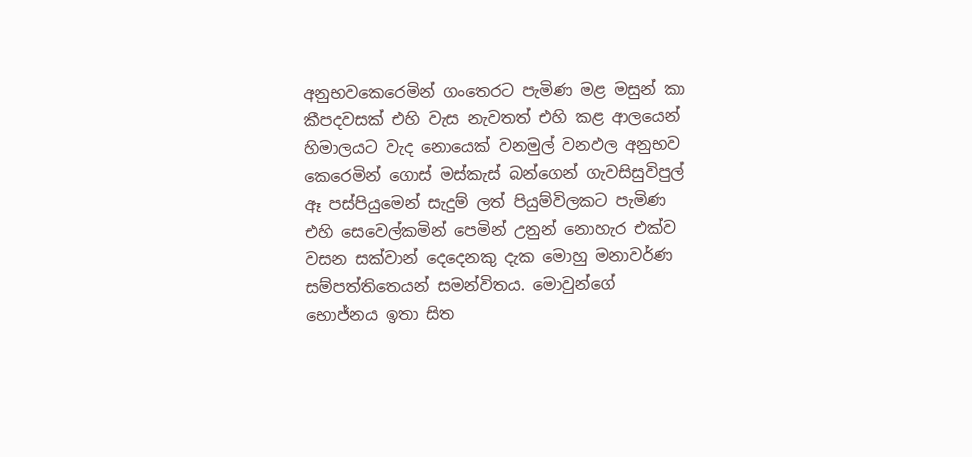අනුභවකෙරෙමින් ගංතෙරට පැමිණ මළ මසුන් කා කීපදවසක් එහි වැස නැවතත් එහි කළ ආලයෙන් හිමාලයට වැද නොයෙක් වනමුල් වනඵල අනුභව කෙරෙමින් ගොස් මස්කැස් බන්ගෙන් ගැවසිසුවිපුල් ඈ පස්පියුමෙන් සැදුම් ලත් පියුම්විලකට පැමිණ එහි සෙවෙල්කමින් පෙමින් උනුන් නොහැර එක්ව වසන සක්වාන් දෙදෙනකු දැක මොහු මනාවර්ණ සම්පත්තිතෙයන් සමන්විතය. මොවුන්ගේ භොජ්නය ඉතා සිත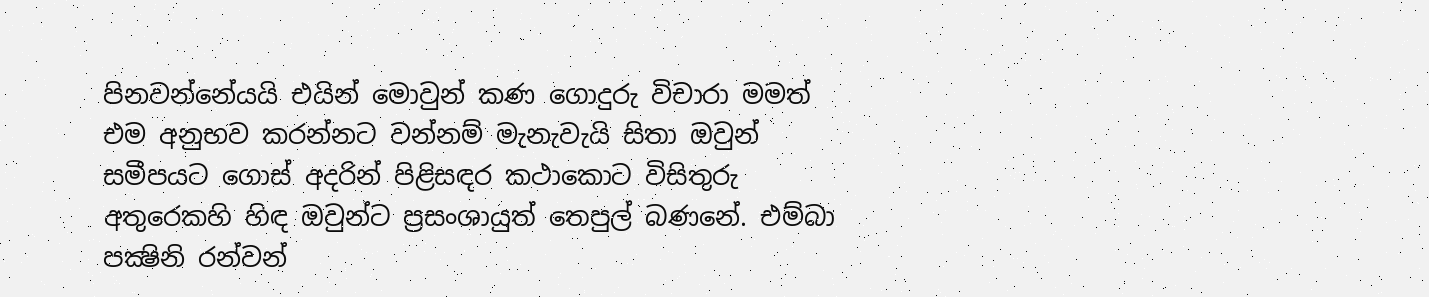පිනවන්නේයයි එයින් මොවුන් කණ ගොදුරු විචාරා මමත් එම අනුභව කරන්නට වන්නම් මැනැවැයි සිතා ඔවුන් සමීපයට ගොස් අදරින් පිළිසඳර කථාකොට විසිතුරු අතුරෙකහි හිඳ ඔවුන්ට ප්‍රසංශායුත් තෙපුල් බණනේ. එම්බා පක්‍ෂිනි රන්වන්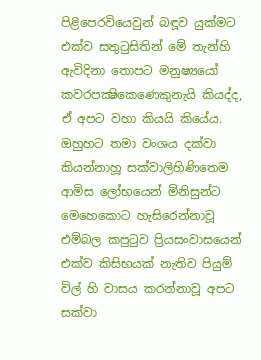පිළිපෙරවියෙවුන් බඳූව යුක්මට එක්ව සතුටුසිතින් මේ තැන්හි ඇවිදිනා තොපට මනුෂ්‍යයෝ කවරපක්‍ෂිකෙණෙකුනැයි කියද්ද, ඒ අපට වහා කියයි කියේය. ඔහුහට තමා වංශය දක්වා කියන්නාහූ සක්වාලිහිණිතෙම ආමිස ලෝභයෙන් මිනිසුන්ට මෙහෙකොට හැසිරෙන්නාවූ එම්බල කපුටුව ප්‍රියසංවාසයෙන් එක්ව කිසිභයක් නැතිව පියුම් විල් හි වාසය කරන්නාවූ අපට සක්වා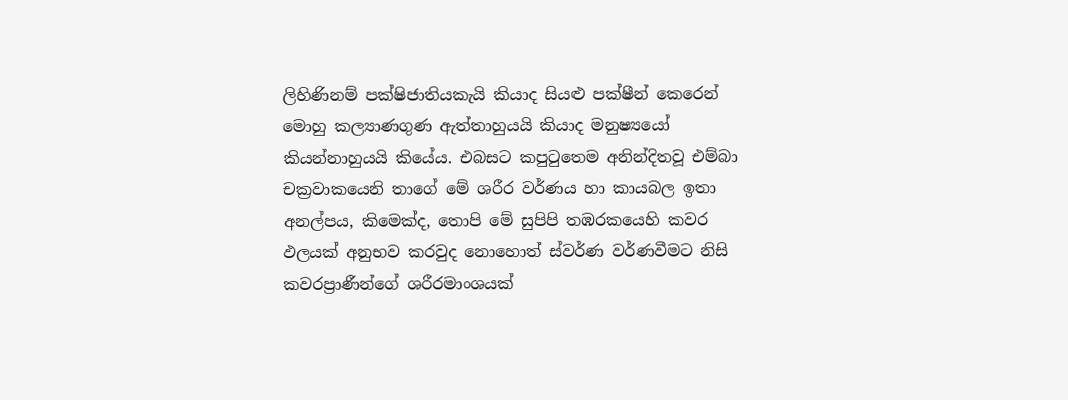ලිහිණිනම් පක්ෂිජාතියකැයි කියාද සියළු පක්ෂීන් කෙරෙන් මොහු කල්‍යාණගුණ ඇත්තාහුයයි කියාද මනුෂ්‍යයෝ කියන්නාහුයයි කියේය. එබසට කපුටුතෙම අනින්දිතවූ එම්බා චක්‍රවාකයෙනි තාගේ මේ ශරීර වර්ණය හා කායබල ඉතා අනල්පය, කිමෙක්ද, තොපි මේ සුපිපි තඹරකයෙහි කවර ඵලයක් අනුභව කරවුද නොහොත් ස්වර්ණ වර්ණවීමට නිසි කවරප්‍රාණීන්ගේ ශරීරමාංශයක්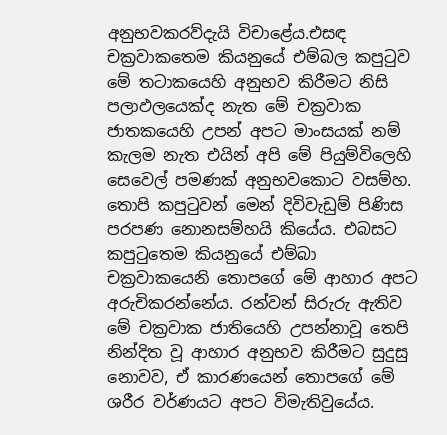අනුභවකරව්දැයි විචාළේය.එසඳ චක්‍රවාකතෙම කියනුයේ එම්බල කපුටුව මේ තටාකයෙහි අනුභව කිරීමට නිසි පලාඵලයෙක්ද නැත මේ චක්‍රවාක ජාතකයෙහි උපන් අපට මාංසයක් නම් කැලම නැත එයින් අපි මේ පියුම්විලෙහි සෙවෙල් පමණක් අනුභවකොට වසම්හ. තොපි කපුටුවන් මෙන් දිවිවැඩුම් පිණිස පරපණ නොනසම්හයි කියේය. එබසට කපුටුතෙම කියනුයේ එම්බා චක්‍රවාකයෙනි තොපගේ මේ ආහාර අපට අරුචිකරන්නේය. රන්වන් සිරුරු ඇතිව මේ චක්‍රවාක ජාතියෙහි උපන්නාවූ තෙපි නින්දිත වූ ආහාර අනුභව කිරීමට සුදුසු නොවව, ඒ කාරණයෙන් තොපගේ මේ ශරීර වර්ණයට අපට විමැතිවුයේය.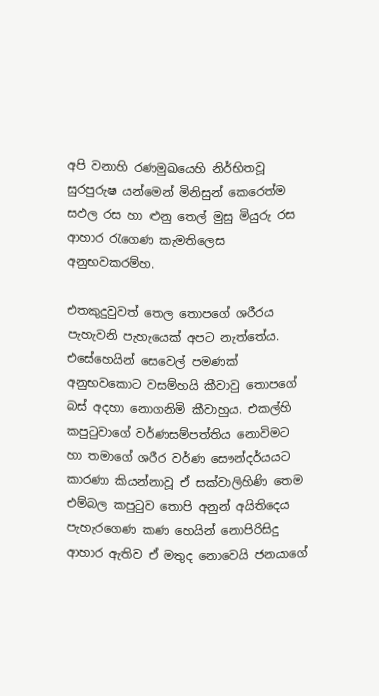අපි වනාහි රණමුඛයෙහි නිර්භිතවූ සුරපුරුෂ යන්මෙන් මිනිසුන් කෙරෙත්ම සඵල රස හා ළුනු තෙල් මුසු මියුරු රස ආහාර රැගෙණ කැමතිලෙස අනුභවකරම්හ.

එතකුදුවුවත් තෙල තොපගේ ශරීරය පැහැවනි පැහැයෙක් අපට නැත්තේය. එසේහෙයින් සෙවෙල් පමණක් අනුභවකොට වසම්හයි කීවාවු තොපගේ බස් අදහා නොගනිමි කීවාහුය. එකල්හි කපුටුවාගේ වර්ණසම්පත්තිය නොවිමට හා තමාගේ ශරීර වර්ණ සෞන්දර්යයට කාරණා කියන්නාවූ ඒ සක්වාලිහිණි තෙම එම්බල කපුටුව තොපි අනුන් අයිතිදෙය පැහැරගෙණ කණ හෙයින් නොපිරිසිදු ආහාර ඇතිව ඒ මතුද නොවෙයි ජනයාගේ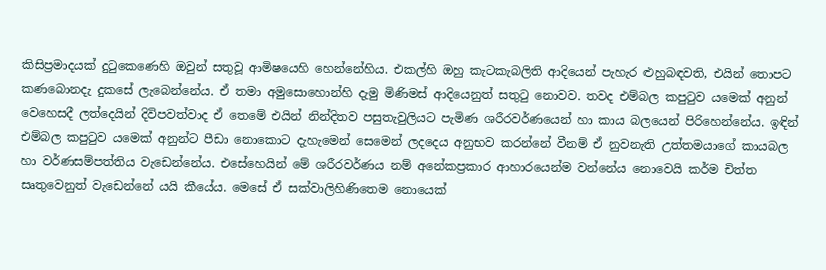කිසිප්‍රමාදයක් දුටුකෙණෙහි ඔවුන් සතුවූ ආමිෂයෙහි හෙන්නේහිය. එකල්හි ඔහු කැටකැබලිති ආදියෙන් පැහැර ළුහුබඳවති, එයින් තොපට කණබොනදැ දුකසේ ලැබෙන්නේය. ඒ තමා අමුසොහොන්හි දැමු මිණිමස් ආදියෙනුත් සතුටු නොවව. තවද එම්බල කපුටුව යමෙක් අනුන් වෙහෙසදී ලත්දෙයින් දිවිපවත්වාද ඒ තෙමේ එයින් නින්දිතව පසුතැවුලියට පැමිණ ශරීරවර්ණයෙන් හා කාය බලයෙන් පිරිහෙන්නේය. ඉඳින් එම්බල කපුටුව යමෙක් අනුන්ට පීඩා නොකොට දැහැමෙන් සෙමෙන් ලදදෙය අනුභව කරන්නේ වීනම් ඒ නුවනැති උත්තමයාගේ කායබල හා වර්ණසම්පත්තිය වැඩෙන්නේය. එසේහෙයින් මේ ශරීරවර්ණය නම් අනේකප්‍රකාර ආහාරයෙන්ම වන්නේය නොවෙයි කර්ම චිත්ත සෘතුවෙනුත් වැඩෙන්නේ යයි කීයේය. මෙසේ ඒ සක්වාලිහිණිතෙම නොයෙක්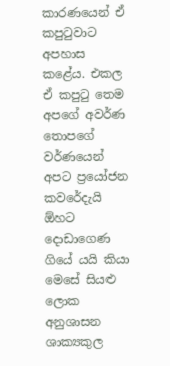කාරණයෙන් ඒ කපුටුවාට අපහාස කළේය. එකල ඒ කපුටු තෙම අපගේ අවර්ණ තොපගේ වර්ණයෙන් අපට ප්‍රයෝජන කවරේදැයි ඕහට දොඩාගෙණ ගියේ යයි කියා මෙසේ සියළු ලොක අනුශාසන ශාක්‍යකුල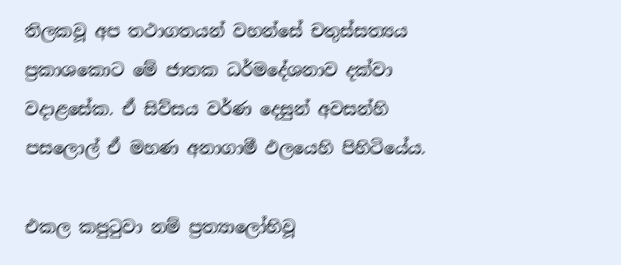තිලකවූ අප තථාගතයන් වහන්සේ චතුස්සත්‍යය ප්‍රකාශකොට මේ ජාතක ධර්මදේශනාව දක්වා වදාළසේක. ඒ සිව්සය වර්ණ දෙසුන් අවසන්හි පසලොල් ඒ මහණ අනාගාමී ඵලයෙහි පිහිටියේය.

එකල කපුටුවා නම් ප්‍රත්‍යාලෝභිවූ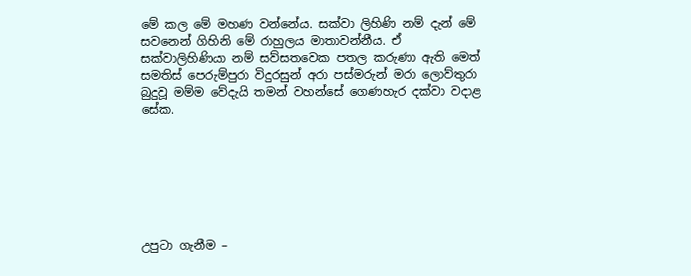මේ කල මේ මහණ වන්නේය. සක්වා ලිහිණි නම් දැන් මේ සවනෙන් ගිහිනි මේ රාහුලය මාතාවන්නීය. ඒ සක්වාලිහිණියා නම් සව්සතවෙක පතල කරුණා ඇති මෙත් සමතිස් පෙරුම්පුරා විදුරසුන් අරා පස්මරුන් මරා ලොව්තුරා බුදුවූ මම්ම වේදැයි තමන් වහන්සේ ගෙණහැර දක්වා වදාළ සේක.







උපුටා ගැනීම –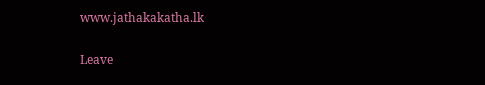www.jathakakatha.lk

Leave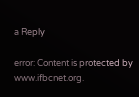a Reply

error: Content is protected by www.ifbcnet.org.